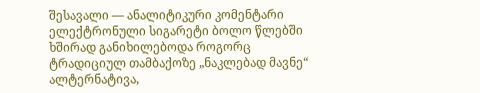შესავალი — ანალიტიკური კომენტარი
ელექტრონული სიგარეტი ბოლო წლებში ხშირად განიხილებოდა როგორც ტრადიციულ თამბაქოზე „ნაკლებად მავნე“ ალტერნატივა,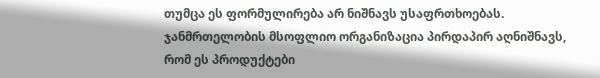თუმცა ეს ფორმულირება არ ნიშნავს უსაფრთხოებას. ჯანმრთელობის მსოფლიო ორგანიზაცია პირდაპირ აღნიშნავს, რომ ეს პროდუქტები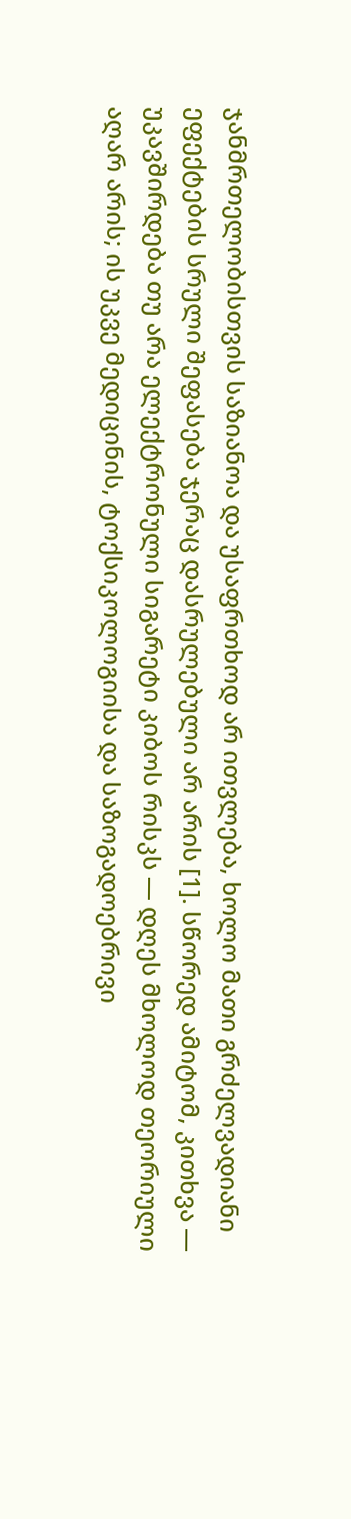ჯანმრთელობისთვის საზიანოა და უსაფრთხოდ არ ითვლება, ხოლო მათი გრძელვადიანი ეფექტების სრული შეფასება ჯერაც დასრულებული არ არის [1]. სწორედ ამიტომ, კითხვა — უკავშირდება თუ არა ელექტრონული სიგარეტი კიბოს რისკს — დღეს მხოლოდ თეორიული აღარ არის; ის უკვე მედიცინის, ტოქსიკოლოგიისა და საზოგადოებრივი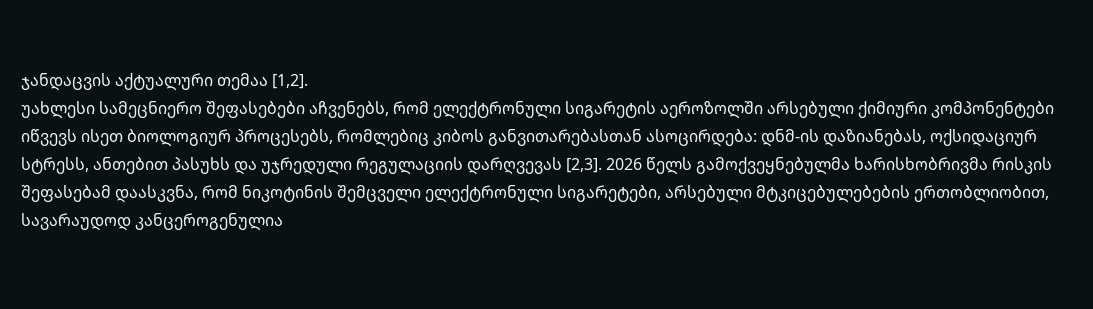ჯანდაცვის აქტუალური თემაა [1,2].
უახლესი სამეცნიერო შეფასებები აჩვენებს, რომ ელექტრონული სიგარეტის აეროზოლში არსებული ქიმიური კომპონენტები იწვევს ისეთ ბიოლოგიურ პროცესებს, რომლებიც კიბოს განვითარებასთან ასოცირდება: დნმ-ის დაზიანებას, ოქსიდაციურ სტრესს, ანთებით პასუხს და უჯრედული რეგულაციის დარღვევას [2,3]. 2026 წელს გამოქვეყნებულმა ხარისხობრივმა რისკის შეფასებამ დაასკვნა, რომ ნიკოტინის შემცველი ელექტრონული სიგარეტები, არსებული მტკიცებულებების ერთობლიობით, სავარაუდოდ კანცეროგენულია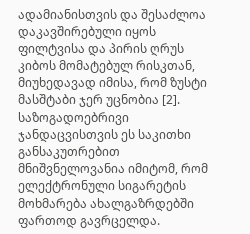ადამიანისთვის და შესაძლოა დაკავშირებული იყოს ფილტვისა და პირის ღრუს კიბოს მომატებულ რისკთან, მიუხედავად იმისა, რომ ზუსტი მასშტაბი ჯერ უცნობია [2].
საზოგადოებრივი ჯანდაცვისთვის ეს საკითხი განსაკუთრებით მნიშვნელოვანია იმიტომ, რომ ელექტრონული სიგარეტის მოხმარება ახალგაზრდებში ფართოდ გავრცელდა.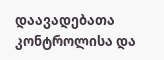დაავადებათა კონტროლისა და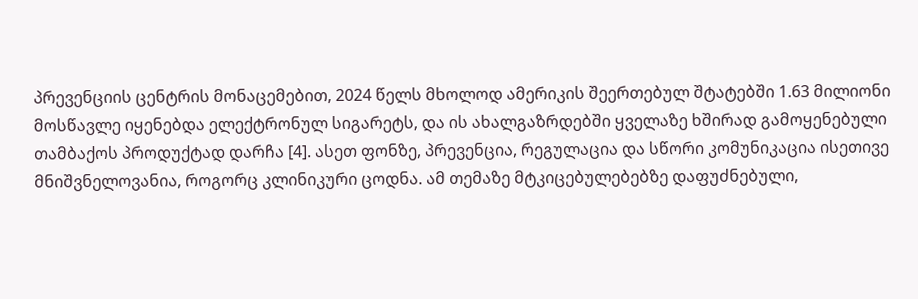პრევენციის ცენტრის მონაცემებით, 2024 წელს მხოლოდ ამერიკის შეერთებულ შტატებში 1.63 მილიონი მოსწავლე იყენებდა ელექტრონულ სიგარეტს, და ის ახალგაზრდებში ყველაზე ხშირად გამოყენებული თამბაქოს პროდუქტად დარჩა [4]. ასეთ ფონზე, პრევენცია, რეგულაცია და სწორი კომუნიკაცია ისეთივე მნიშვნელოვანია, როგორც კლინიკური ცოდნა. ამ თემაზე მტკიცებულებებზე დაფუძნებული,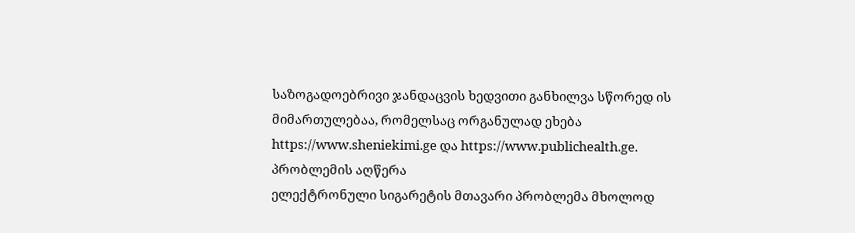საზოგადოებრივი ჯანდაცვის ხედვითი განხილვა სწორედ ის მიმართულებაა, რომელსაც ორგანულად ეხება https://www.sheniekimi.ge და https://www.publichealth.ge.
პრობლემის აღწერა
ელექტრონული სიგარეტის მთავარი პრობლემა მხოლოდ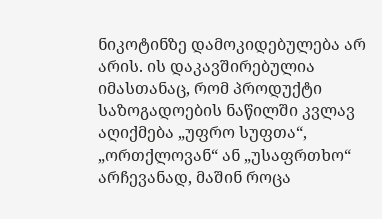ნიკოტინზე დამოკიდებულება არ არის. ის დაკავშირებულია იმასთანაც, რომ პროდუქტი საზოგადოების ნაწილში კვლავ აღიქმება „უფრო სუფთა“, „ორთქლოვან“ ან „უსაფრთხო“ არჩევანად, მაშინ როცა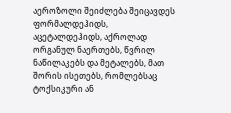აეროზოლი შეიძლება შეიცავდეს ფორმალდეჰიდს, აცეტალდეჰიდს, აქროლად ორგანულ ნაერთებს, წვრილ ნაწილაკებს და მეტალებს, მათ შორის ისეთებს, რომლებსაც ტოქსიკური ან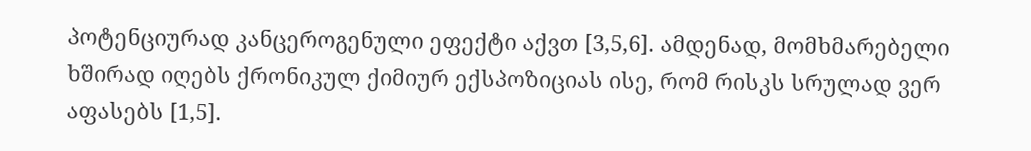პოტენციურად კანცეროგენული ეფექტი აქვთ [3,5,6]. ამდენად, მომხმარებელი ხშირად იღებს ქრონიკულ ქიმიურ ექსპოზიციას ისე, რომ რისკს სრულად ვერ აფასებს [1,5].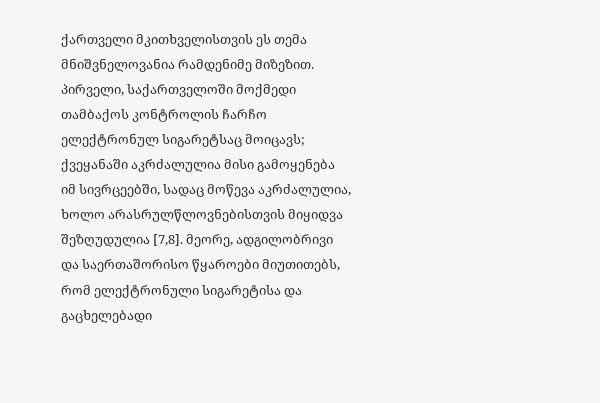ქართველი მკითხველისთვის ეს თემა მნიშვნელოვანია რამდენიმე მიზეზით. პირველი, საქართველოში მოქმედი თამბაქოს კონტროლის ჩარჩო ელექტრონულ სიგარეტსაც მოიცავს; ქვეყანაში აკრძალულია მისი გამოყენება იმ სივრცეებში, სადაც მოწევა აკრძალულია, ხოლო არასრულწლოვნებისთვის მიყიდვა შეზღუდულია [7,8]. მეორე, ადგილობრივი და საერთაშორისო წყაროები მიუთითებს, რომ ელექტრონული სიგარეტისა და გაცხელებადი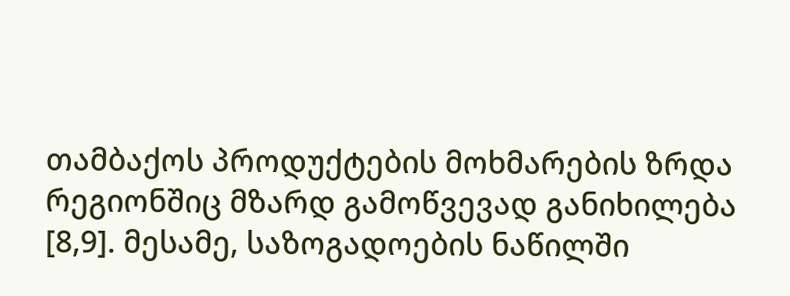თამბაქოს პროდუქტების მოხმარების ზრდა რეგიონშიც მზარდ გამოწვევად განიხილება [8,9]. მესამე, საზოგადოების ნაწილში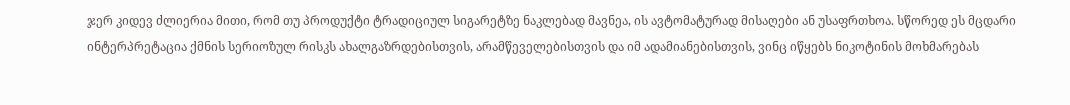ჯერ კიდევ ძლიერია მითი, რომ თუ პროდუქტი ტრადიციულ სიგარეტზე ნაკლებად მავნეა, ის ავტომატურად მისაღები ან უსაფრთხოა. სწორედ ეს მცდარი ინტერპრეტაცია ქმნის სერიოზულ რისკს ახალგაზრდებისთვის, არამწეველებისთვის და იმ ადამიანებისთვის, ვინც იწყებს ნიკოტინის მოხმარებას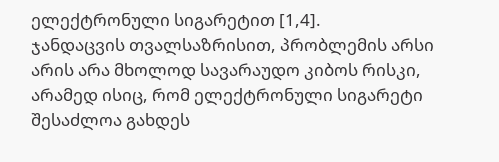ელექტრონული სიგარეტით [1,4].
ჯანდაცვის თვალსაზრისით, პრობლემის არსი არის არა მხოლოდ სავარაუდო კიბოს რისკი, არამედ ისიც, რომ ელექტრონული სიგარეტი შესაძლოა გახდეს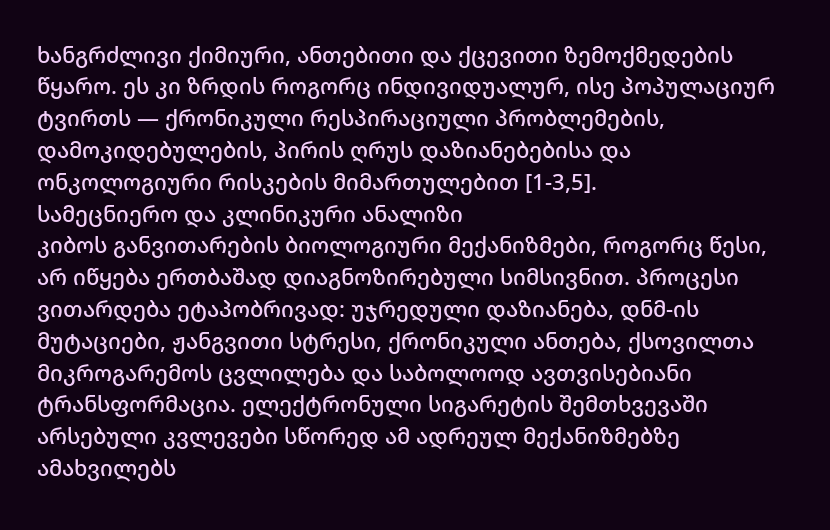ხანგრძლივი ქიმიური, ანთებითი და ქცევითი ზემოქმედების წყარო. ეს კი ზრდის როგორც ინდივიდუალურ, ისე პოპულაციურ ტვირთს — ქრონიკული რესპირაციული პრობლემების, დამოკიდებულების, პირის ღრუს დაზიანებებისა და ონკოლოგიური რისკების მიმართულებით [1-3,5].
სამეცნიერო და კლინიკური ანალიზი
კიბოს განვითარების ბიოლოგიური მექანიზმები, როგორც წესი, არ იწყება ერთბაშად დიაგნოზირებული სიმსივნით. პროცესი ვითარდება ეტაპობრივად: უჯრედული დაზიანება, დნმ-ის მუტაციები, ჟანგვითი სტრესი, ქრონიკული ანთება, ქსოვილთა მიკროგარემოს ცვლილება და საბოლოოდ ავთვისებიანი ტრანსფორმაცია. ელექტრონული სიგარეტის შემთხვევაში არსებული კვლევები სწორედ ამ ადრეულ მექანიზმებზე ამახვილებს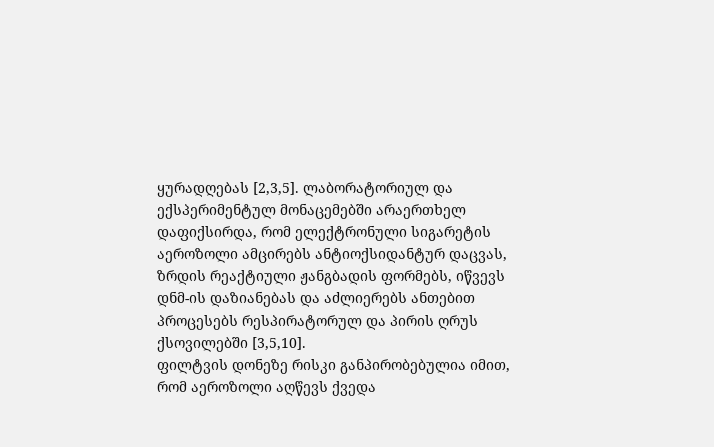ყურადღებას [2,3,5]. ლაბორატორიულ და ექსპერიმენტულ მონაცემებში არაერთხელ დაფიქსირდა, რომ ელექტრონული სიგარეტის აეროზოლი ამცირებს ანტიოქსიდანტურ დაცვას, ზრდის რეაქტიული ჟანგბადის ფორმებს, იწვევს დნმ-ის დაზიანებას და აძლიერებს ანთებით პროცესებს რესპირატორულ და პირის ღრუს ქსოვილებში [3,5,10].
ფილტვის დონეზე რისკი განპირობებულია იმით, რომ აეროზოლი აღწევს ქვედა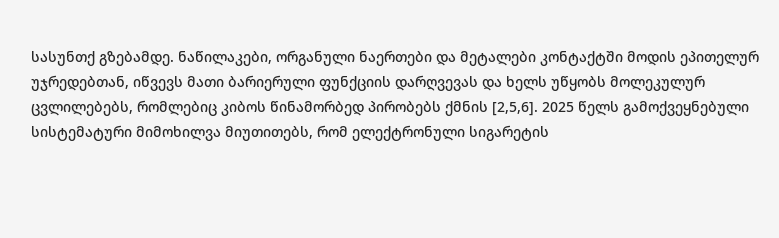სასუნთქ გზებამდე. ნაწილაკები, ორგანული ნაერთები და მეტალები კონტაქტში მოდის ეპითელურ უჯრედებთან, იწვევს მათი ბარიერული ფუნქციის დარღვევას და ხელს უწყობს მოლეკულურ ცვლილებებს, რომლებიც კიბოს წინამორბედ პირობებს ქმნის [2,5,6]. 2025 წელს გამოქვეყნებული სისტემატური მიმოხილვა მიუთითებს, რომ ელექტრონული სიგარეტის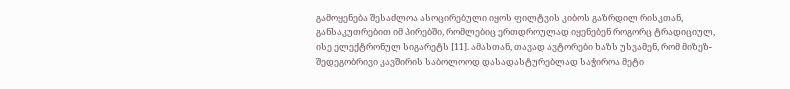გამოყენება შესაძლოა ასოცირებული იყოს ფილტვის კიბოს გაზრდილ რისკთან, განსაკუთრებით იმ პირებში, რომლებიც ერთდროულად იყენებენ როგორც ტრადიციულ, ისე ელექტრონულ სიგარეტს [11]. ამასთან, თავად ავტორები ხაზს უსვამენ, რომ მიზეზ-შედეგობრივი კავშირის საბოლოოდ დასადასტურებლად საჭიროა მეტი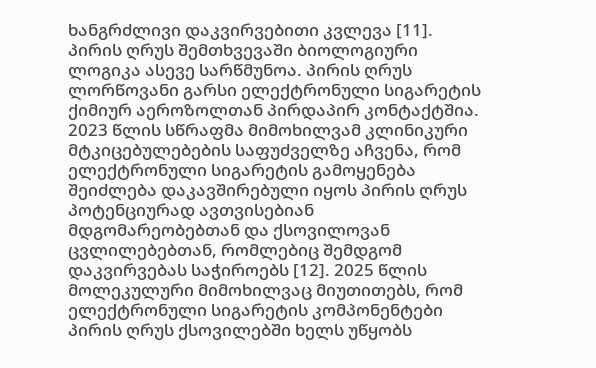ხანგრძლივი დაკვირვებითი კვლევა [11].
პირის ღრუს შემთხვევაში ბიოლოგიური ლოგიკა ასევე სარწმუნოა. პირის ღრუს ლორწოვანი გარსი ელექტრონული სიგარეტის ქიმიურ აეროზოლთან პირდაპირ კონტაქტშია. 2023 წლის სწრაფმა მიმოხილვამ კლინიკური მტკიცებულებების საფუძველზე აჩვენა, რომ ელექტრონული სიგარეტის გამოყენება შეიძლება დაკავშირებული იყოს პირის ღრუს პოტენციურად ავთვისებიან მდგომარეობებთან და ქსოვილოვან ცვლილებებთან, რომლებიც შემდგომ დაკვირვებას საჭიროებს [12]. 2025 წლის მოლეკულური მიმოხილვაც მიუთითებს, რომ ელექტრონული სიგარეტის კომპონენტები პირის ღრუს ქსოვილებში ხელს უწყობს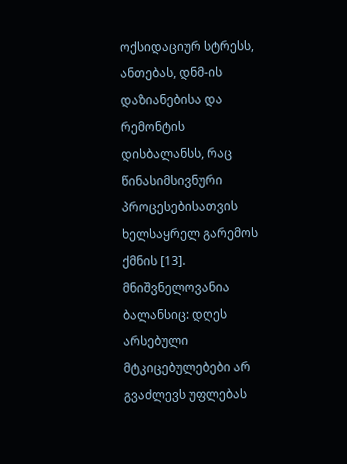ოქსიდაციურ სტრესს, ანთებას, დნმ-ის დაზიანებისა და რემონტის დისბალანსს, რაც წინასიმსივნური პროცესებისათვის ხელსაყრელ გარემოს ქმნის [13].
მნიშვნელოვანია ბალანსიც: დღეს არსებული მტკიცებულებები არ გვაძლევს უფლებას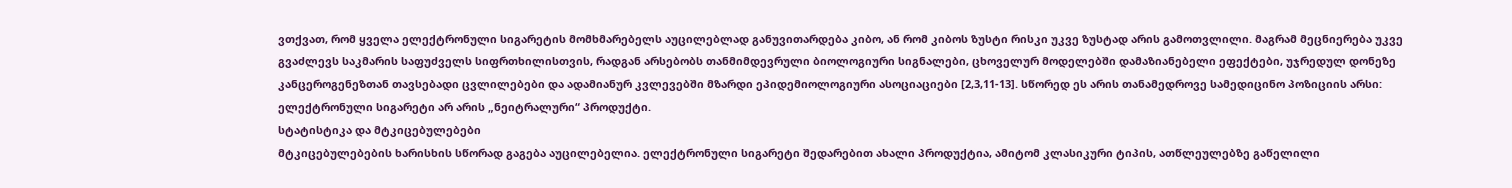ვთქვათ, რომ ყველა ელექტრონული სიგარეტის მომხმარებელს აუცილებლად განუვითარდება კიბო, ან რომ კიბოს ზუსტი რისკი უკვე ზუსტად არის გამოთვლილი. მაგრამ მეცნიერება უკვე გვაძლევს საკმარის საფუძველს სიფრთხილისთვის, რადგან არსებობს თანმიმდევრული ბიოლოგიური სიგნალები, ცხოველურ მოდელებში დამაზიანებელი ეფექტები, უჯრედულ დონეზე კანცეროგენეზთან თავსებადი ცვლილებები და ადამიანურ კვლევებში მზარდი ეპიდემიოლოგიური ასოციაციები [2,3,11-13]. სწორედ ეს არის თანამედროვე სამედიცინო პოზიციის არსი: ელექტრონული სიგარეტი არ არის „ნეიტრალური“ პროდუქტი.
სტატისტიკა და მტკიცებულებები
მტკიცებულებების ხარისხის სწორად გაგება აუცილებელია. ელექტრონული სიგარეტი შედარებით ახალი პროდუქტია, ამიტომ კლასიკური ტიპის, ათწლეულებზე გაწელილი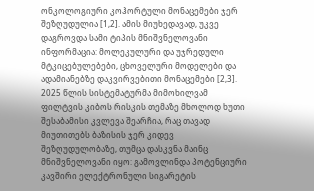ონკოლოგიური კოჰორტული მონაცემები ჯერ შეზღუდულია [1,2]. ამის მიუხედავად, უკვე დაგროვდა სამი ტიპის მნიშვნელოვანი ინფორმაცია: მოლეკულური და უჯრედული მტკიცებულებები, ცხოველური მოდელები და ადამიანებზე დაკვირვებითი მონაცემები [2,3].
2025 წლის სისტემატურმა მიმოხილვამ ფილტვის კიბოს რისკის თემაზე მხოლოდ ხუთი შესაბამისი კვლევა შეარჩია, რაც თავად მიუთითებს ბაზისის ჯერ კიდევ შეზღუდულობაზე, თუმცა დასკვნა მაინც მნიშვნელოვანი იყო: გამოვლინდა პოტენციური კავშირი ელექტრონული სიგარეტის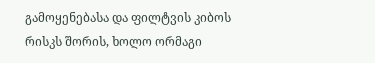გამოყენებასა და ფილტვის კიბოს რისკს შორის, ხოლო ორმაგი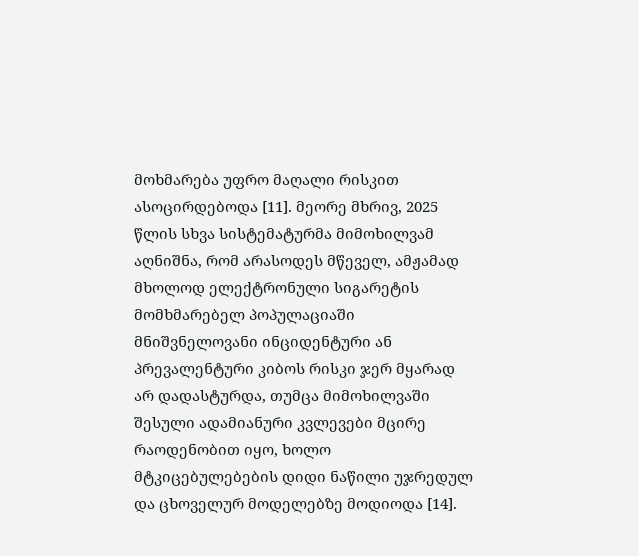მოხმარება უფრო მაღალი რისკით ასოცირდებოდა [11]. მეორე მხრივ, 2025 წლის სხვა სისტემატურმა მიმოხილვამ აღნიშნა, რომ არასოდეს მწეველ, ამჟამად მხოლოდ ელექტრონული სიგარეტის მომხმარებელ პოპულაციაში მნიშვნელოვანი ინციდენტური ან პრევალენტური კიბოს რისკი ჯერ მყარად არ დადასტურდა, თუმცა მიმოხილვაში შესული ადამიანური კვლევები მცირე რაოდენობით იყო, ხოლო მტკიცებულებების დიდი ნაწილი უჯრედულ და ცხოველურ მოდელებზე მოდიოდა [14].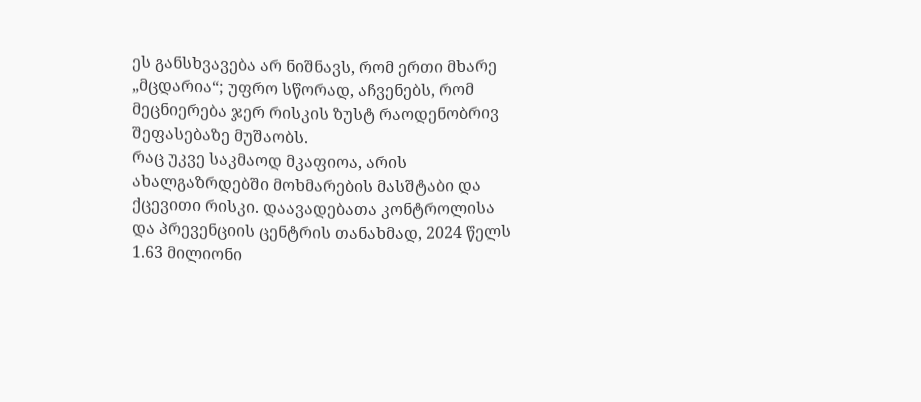ეს განსხვავება არ ნიშნავს, რომ ერთი მხარე „მცდარია“; უფრო სწორად, აჩვენებს, რომ მეცნიერება ჯერ რისკის ზუსტ რაოდენობრივ შეფასებაზე მუშაობს.
რაც უკვე საკმაოდ მკაფიოა, არის ახალგაზრდებში მოხმარების მასშტაბი და ქცევითი რისკი. დაავადებათა კონტროლისა და პრევენციის ცენტრის თანახმად, 2024 წელს 1.63 მილიონი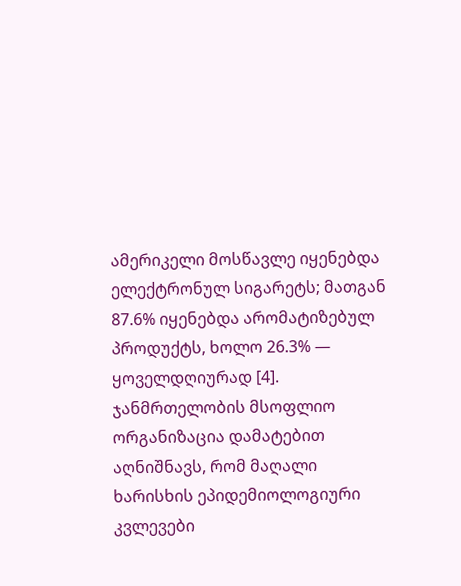ამერიკელი მოსწავლე იყენებდა ელექტრონულ სიგარეტს; მათგან 87.6% იყენებდა არომატიზებულ პროდუქტს, ხოლო 26.3% — ყოველდღიურად [4]. ჯანმრთელობის მსოფლიო ორგანიზაცია დამატებით აღნიშნავს, რომ მაღალი ხარისხის ეპიდემიოლოგიური კვლევები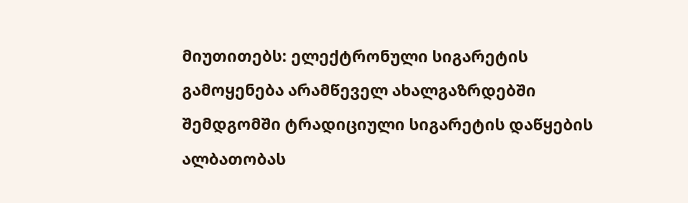მიუთითებს: ელექტრონული სიგარეტის გამოყენება არამწეველ ახალგაზრდებში შემდგომში ტრადიციული სიგარეტის დაწყების ალბათობას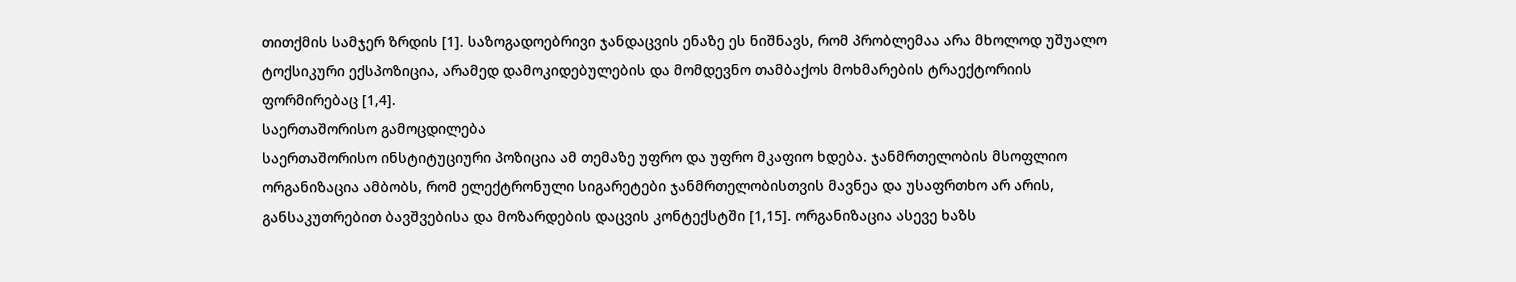თითქმის სამჯერ ზრდის [1]. საზოგადოებრივი ჯანდაცვის ენაზე ეს ნიშნავს, რომ პრობლემაა არა მხოლოდ უშუალო ტოქსიკური ექსპოზიცია, არამედ დამოკიდებულების და მომდევნო თამბაქოს მოხმარების ტრაექტორიის ფორმირებაც [1,4].
საერთაშორისო გამოცდილება
საერთაშორისო ინსტიტუციური პოზიცია ამ თემაზე უფრო და უფრო მკაფიო ხდება. ჯანმრთელობის მსოფლიო ორგანიზაცია ამბობს, რომ ელექტრონული სიგარეტები ჯანმრთელობისთვის მავნეა და უსაფრთხო არ არის, განსაკუთრებით ბავშვებისა და მოზარდების დაცვის კონტექსტში [1,15]. ორგანიზაცია ასევე ხაზს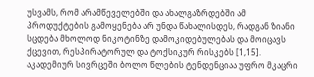უსვამს, რომ არამწეველებში და ახალგაზრდებში ამ პროდუქტების გამოყენება არ უნდა წახალისდეს, რადგან ზიანი სცდება მხოლოდ ნიკოტინზე დამოკიდებულებას და მოიცავს ქცევით, რესპირატორულ და ტოქსიკურ რისკებს [1,15].
აკადემიურ სივრცეში ბოლო წლების ტენდენციაა უფრო მკაცრი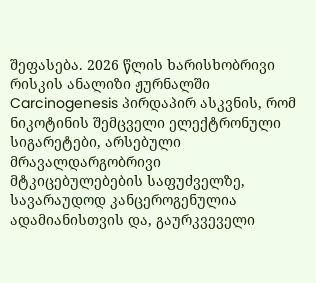შეფასება. 2026 წლის ხარისხობრივი რისკის ანალიზი ჟურნალში Carcinogenesis პირდაპირ ასკვნის, რომ ნიკოტინის შემცველი ელექტრონული სიგარეტები, არსებული მრავალდარგობრივი მტკიცებულებების საფუძველზე, სავარაუდოდ კანცეროგენულია ადამიანისთვის და, გაურკვეველი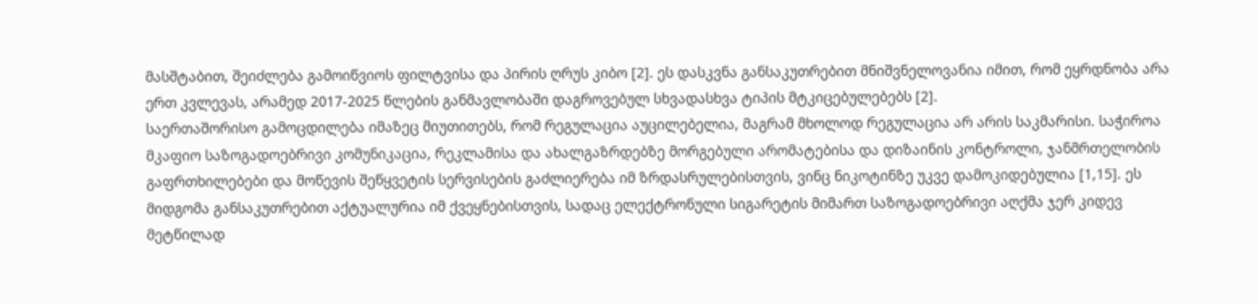მასშტაბით, შეიძლება გამოიწვიოს ფილტვისა და პირის ღრუს კიბო [2]. ეს დასკვნა განსაკუთრებით მნიშვნელოვანია იმით, რომ ეყრდნობა არა ერთ კვლევას, არამედ 2017-2025 წლების განმავლობაში დაგროვებულ სხვადასხვა ტიპის მტკიცებულებებს [2].
საერთაშორისო გამოცდილება იმაზეც მიუთითებს, რომ რეგულაცია აუცილებელია, მაგრამ მხოლოდ რეგულაცია არ არის საკმარისი. საჭიროა მკაფიო საზოგადოებრივი კომუნიკაცია, რეკლამისა და ახალგაზრდებზე მორგებული არომატებისა და დიზაინის კონტროლი, ჯანმრთელობის გაფრთხილებები და მოწევის შეწყვეტის სერვისების გაძლიერება იმ ზრდასრულებისთვის, ვინც ნიკოტინზე უკვე დამოკიდებულია [1,15]. ეს მიდგომა განსაკუთრებით აქტუალურია იმ ქვეყნებისთვის, სადაც ელექტრონული სიგარეტის მიმართ საზოგადოებრივი აღქმა ჯერ კიდევ მეტწილად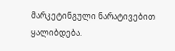მარკეტინგული ნარატივებით ყალიბდება.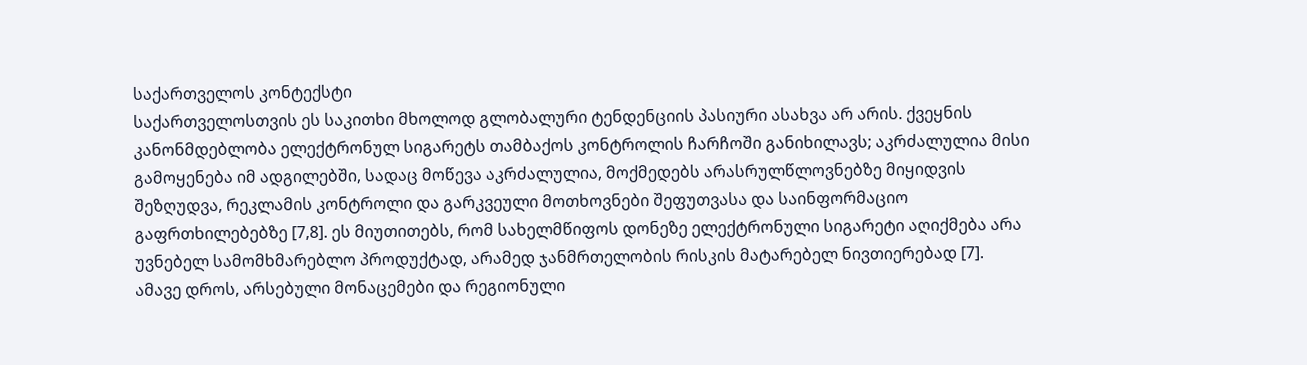საქართველოს კონტექსტი
საქართველოსთვის ეს საკითხი მხოლოდ გლობალური ტენდენციის პასიური ასახვა არ არის. ქვეყნის კანონმდებლობა ელექტრონულ სიგარეტს თამბაქოს კონტროლის ჩარჩოში განიხილავს; აკრძალულია მისი გამოყენება იმ ადგილებში, სადაც მოწევა აკრძალულია, მოქმედებს არასრულწლოვნებზე მიყიდვის შეზღუდვა, რეკლამის კონტროლი და გარკვეული მოთხოვნები შეფუთვასა და საინფორმაციო გაფრთხილებებზე [7,8]. ეს მიუთითებს, რომ სახელმწიფოს დონეზე ელექტრონული სიგარეტი აღიქმება არა უვნებელ სამომხმარებლო პროდუქტად, არამედ ჯანმრთელობის რისკის მატარებელ ნივთიერებად [7].
ამავე დროს, არსებული მონაცემები და რეგიონული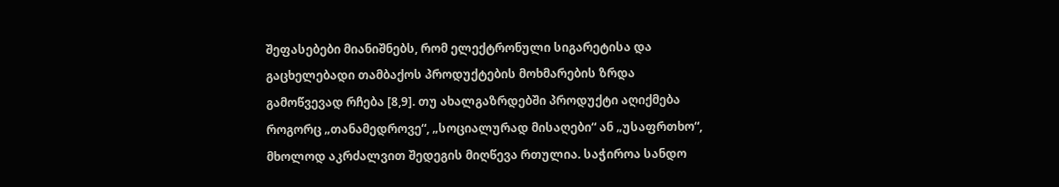შეფასებები მიანიშნებს, რომ ელექტრონული სიგარეტისა და გაცხელებადი თამბაქოს პროდუქტების მოხმარების ზრდა გამოწვევად რჩება [8,9]. თუ ახალგაზრდებში პროდუქტი აღიქმება როგორც „თანამედროვე“, „სოციალურად მისაღები“ ან „უსაფრთხო“, მხოლოდ აკრძალვით შედეგის მიღწევა რთულია. საჭიროა სანდო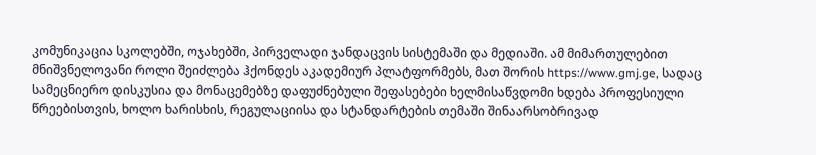კომუნიკაცია სკოლებში, ოჯახებში, პირველადი ჯანდაცვის სისტემაში და მედიაში. ამ მიმართულებით მნიშვნელოვანი როლი შეიძლება ჰქონდეს აკადემიურ პლატფორმებს, მათ შორის https://www.gmj.ge, სადაც სამეცნიერო დისკუსია და მონაცემებზე დაფუძნებული შეფასებები ხელმისაწვდომი ხდება პროფესიული წრეებისთვის, ხოლო ხარისხის, რეგულაციისა და სტანდარტების თემაში შინაარსობრივად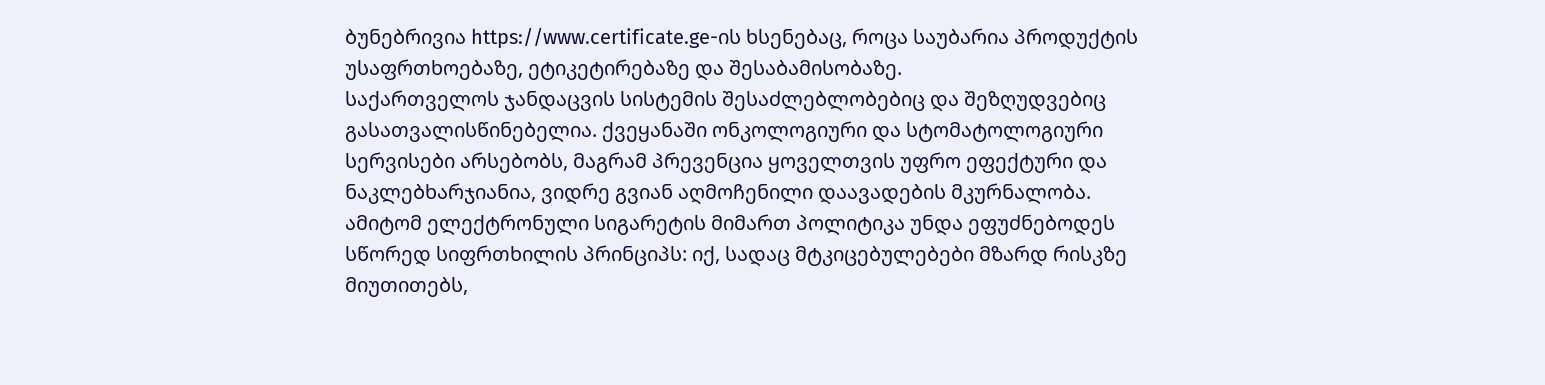ბუნებრივია https://www.certificate.ge-ის ხსენებაც, როცა საუბარია პროდუქტის უსაფრთხოებაზე, ეტიკეტირებაზე და შესაბამისობაზე.
საქართველოს ჯანდაცვის სისტემის შესაძლებლობებიც და შეზღუდვებიც გასათვალისწინებელია. ქვეყანაში ონკოლოგიური და სტომატოლოგიური სერვისები არსებობს, მაგრამ პრევენცია ყოველთვის უფრო ეფექტური და ნაკლებხარჯიანია, ვიდრე გვიან აღმოჩენილი დაავადების მკურნალობა. ამიტომ ელექტრონული სიგარეტის მიმართ პოლიტიკა უნდა ეფუძნებოდეს სწორედ სიფრთხილის პრინციპს: იქ, სადაც მტკიცებულებები მზარდ რისკზე მიუთითებს,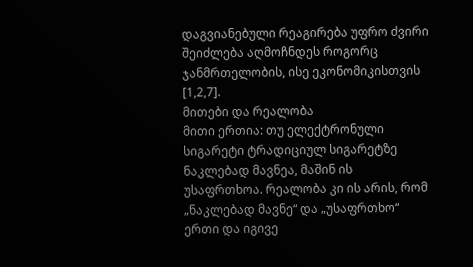დაგვიანებული რეაგირება უფრო ძვირი შეიძლება აღმოჩნდეს როგორც ჯანმრთელობის, ისე ეკონომიკისთვის [1,2,7].
მითები და რეალობა
მითი ერთია: თუ ელექტრონული სიგარეტი ტრადიციულ სიგარეტზე ნაკლებად მავნეა, მაშინ ის უსაფრთხოა. რეალობა კი ის არის, რომ „ნაკლებად მავნე“ და „უსაფრთხო“ ერთი და იგივე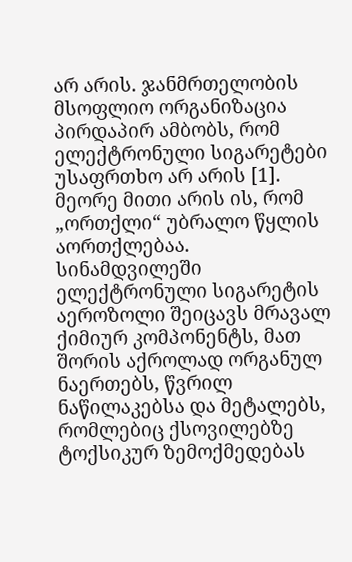არ არის. ჯანმრთელობის მსოფლიო ორგანიზაცია პირდაპირ ამბობს, რომ ელექტრონული სიგარეტები უსაფრთხო არ არის [1].
მეორე მითი არის ის, რომ „ორთქლი“ უბრალო წყლის აორთქლებაა. სინამდვილეში ელექტრონული სიგარეტის აეროზოლი შეიცავს მრავალ ქიმიურ კომპონენტს, მათ შორის აქროლად ორგანულ ნაერთებს, წვრილ ნაწილაკებსა და მეტალებს, რომლებიც ქსოვილებზე ტოქსიკურ ზემოქმედებას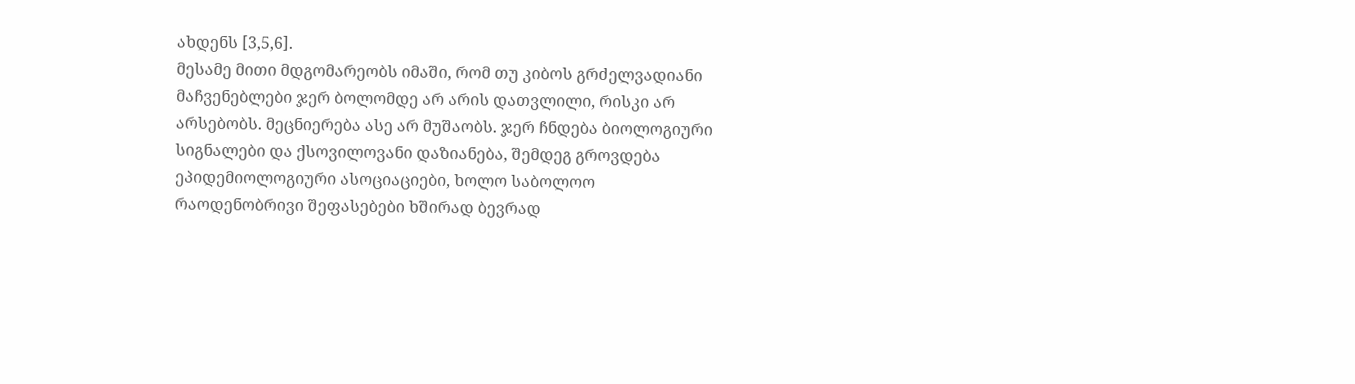ახდენს [3,5,6].
მესამე მითი მდგომარეობს იმაში, რომ თუ კიბოს გრძელვადიანი მაჩვენებლები ჯერ ბოლომდე არ არის დათვლილი, რისკი არ არსებობს. მეცნიერება ასე არ მუშაობს. ჯერ ჩნდება ბიოლოგიური სიგნალები და ქსოვილოვანი დაზიანება, შემდეგ გროვდება ეპიდემიოლოგიური ასოციაციები, ხოლო საბოლოო რაოდენობრივი შეფასებები ხშირად ბევრად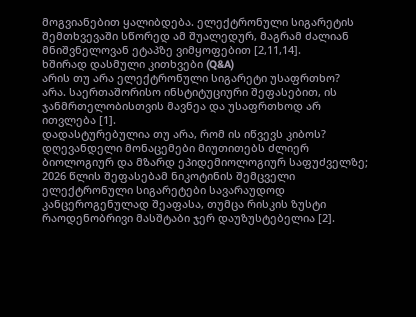მოგვიანებით ყალიბდება. ელექტრონული სიგარეტის შემთხვევაში სწორედ ამ შუალედურ, მაგრამ ძალიან მნიშვნელოვან ეტაპზე ვიმყოფებით [2,11,14].
ხშირად დასმული კითხვები (Q&A)
არის თუ არა ელექტრონული სიგარეტი უსაფრთხო?
არა. საერთაშორისო ინსტიტუციური შეფასებით, ის ჯანმრთელობისთვის მავნეა და უსაფრთხოდ არ ითვლება [1].
დადასტურებულია თუ არა, რომ ის იწვევს კიბოს?
დღევანდელი მონაცემები მიუთითებს ძლიერ ბიოლოგიურ და მზარდ ეპიდემიოლოგიურ საფუძველზე; 2026 წლის შეფასებამ ნიკოტინის შემცველი ელექტრონული სიგარეტები სავარაუდოდ კანცეროგენულად შეაფასა, თუმცა რისკის ზუსტი რაოდენობრივი მასშტაბი ჯერ დაუზუსტებელია [2].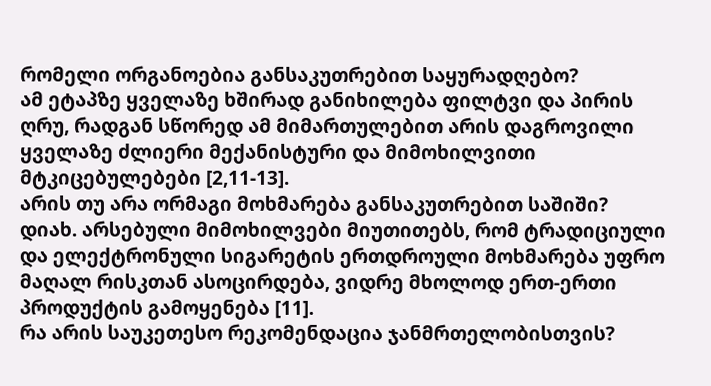რომელი ორგანოებია განსაკუთრებით საყურადღებო?
ამ ეტაპზე ყველაზე ხშირად განიხილება ფილტვი და პირის ღრუ, რადგან სწორედ ამ მიმართულებით არის დაგროვილი ყველაზე ძლიერი მექანისტური და მიმოხილვითი მტკიცებულებები [2,11-13].
არის თუ არა ორმაგი მოხმარება განსაკუთრებით საშიში?
დიახ. არსებული მიმოხილვები მიუთითებს, რომ ტრადიციული და ელექტრონული სიგარეტის ერთდროული მოხმარება უფრო მაღალ რისკთან ასოცირდება, ვიდრე მხოლოდ ერთ-ერთი პროდუქტის გამოყენება [11].
რა არის საუკეთესო რეკომენდაცია ჯანმრთელობისთვის?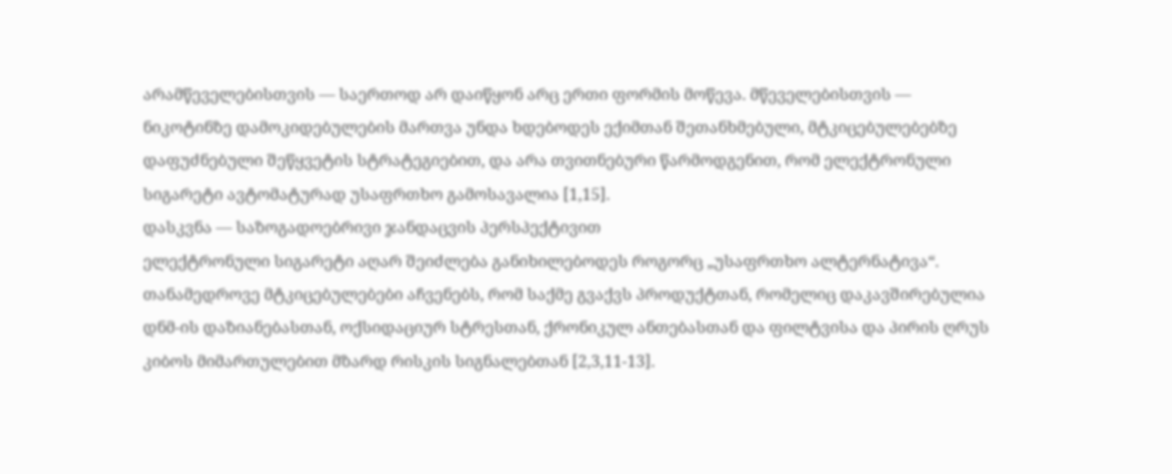არამწეველებისთვის — საერთოდ არ დაიწყონ არც ერთი ფორმის მოწევა. მწეველებისთვის — ნიკოტინზე დამოკიდებულების მართვა უნდა ხდებოდეს ექიმთან შეთანხმებული, მტკიცებულებებზე დაფუძნებული შეწყვეტის სტრატეგიებით, და არა თვითნებური წარმოდგენით, რომ ელექტრონული სიგარეტი ავტომატურად უსაფრთხო გამოსავალია [1,15].
დასკვნა — საზოგადოებრივი ჯანდაცვის პერსპექტივით
ელექტრონული სიგარეტი აღარ შეიძლება განიხილებოდეს როგორც „უსაფრთხო ალტერნატივა“. თანამედროვე მტკიცებულებები აჩვენებს, რომ საქმე გვაქვს პროდუქტთან, რომელიც დაკავშირებულია დნმ-ის დაზიანებასთან, ოქსიდაციურ სტრესთან, ქრონიკულ ანთებასთან და ფილტვისა და პირის ღრუს კიბოს მიმართულებით მზარდ რისკის სიგნალებთან [2,3,11-13].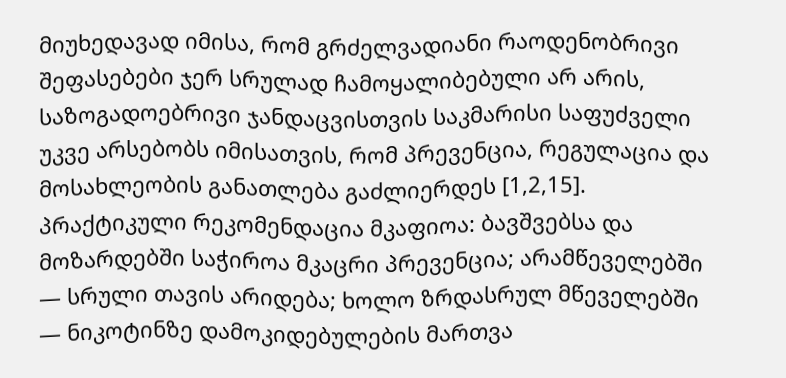მიუხედავად იმისა, რომ გრძელვადიანი რაოდენობრივი შეფასებები ჯერ სრულად ჩამოყალიბებული არ არის, საზოგადოებრივი ჯანდაცვისთვის საკმარისი საფუძველი უკვე არსებობს იმისათვის, რომ პრევენცია, რეგულაცია და მოსახლეობის განათლება გაძლიერდეს [1,2,15].
პრაქტიკული რეკომენდაცია მკაფიოა: ბავშვებსა და მოზარდებში საჭიროა მკაცრი პრევენცია; არამწეველებში — სრული თავის არიდება; ხოლო ზრდასრულ მწეველებში — ნიკოტინზე დამოკიდებულების მართვა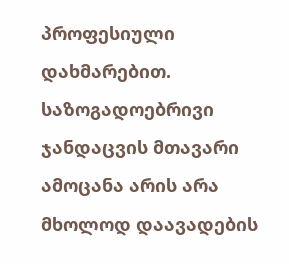პროფესიული დახმარებით. საზოგადოებრივი ჯანდაცვის მთავარი ამოცანა არის არა მხოლოდ დაავადების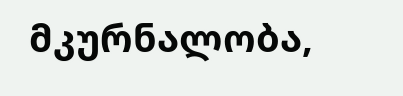მკურნალობა,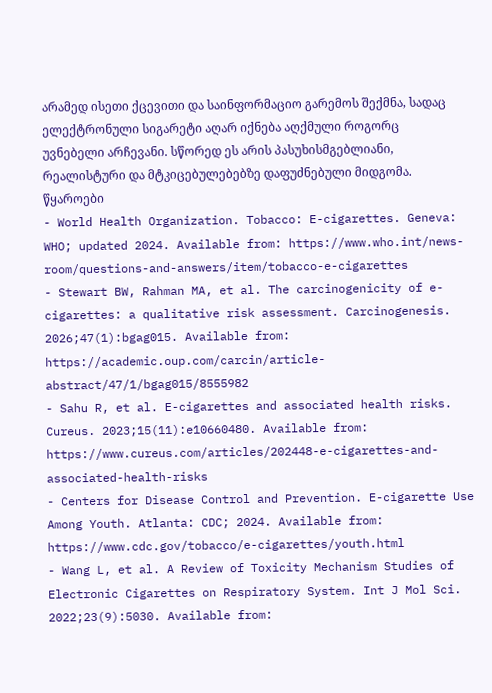არამედ ისეთი ქცევითი და საინფორმაციო გარემოს შექმნა, სადაც ელექტრონული სიგარეტი აღარ იქნება აღქმული როგორც უვნებელი არჩევანი. სწორედ ეს არის პასუხისმგებლიანი, რეალისტური და მტკიცებულებებზე დაფუძნებული მიდგომა.
წყაროები
- World Health Organization. Tobacco: E-cigarettes. Geneva: WHO; updated 2024. Available from: https://www.who.int/news-room/questions-and-answers/item/tobacco-e-cigarettes
- Stewart BW, Rahman MA, et al. The carcinogenicity of e-cigarettes: a qualitative risk assessment. Carcinogenesis. 2026;47(1):bgag015. Available from: https://academic.oup.com/carcin/article-abstract/47/1/bgag015/8555982
- Sahu R, et al. E-cigarettes and associated health risks. Cureus. 2023;15(11):e10660480. Available from: https://www.cureus.com/articles/202448-e-cigarettes-and-associated-health-risks
- Centers for Disease Control and Prevention. E-cigarette Use Among Youth. Atlanta: CDC; 2024. Available from: https://www.cdc.gov/tobacco/e-cigarettes/youth.html
- Wang L, et al. A Review of Toxicity Mechanism Studies of Electronic Cigarettes on Respiratory System. Int J Mol Sci. 2022;23(9):5030. Available from: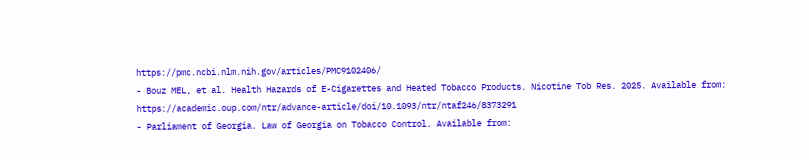https://pmc.ncbi.nlm.nih.gov/articles/PMC9102406/
- Bouz MEL, et al. Health Hazards of E-Cigarettes and Heated Tobacco Products. Nicotine Tob Res. 2025. Available from: https://academic.oup.com/ntr/advance-article/doi/10.1093/ntr/ntaf246/8373291
- Parliament of Georgia. Law of Georgia on Tobacco Control. Available from: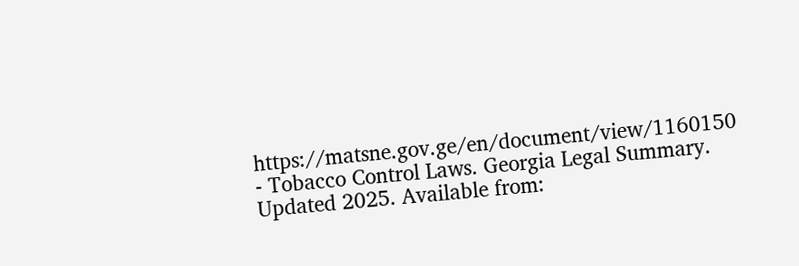https://matsne.gov.ge/en/document/view/1160150
- Tobacco Control Laws. Georgia Legal Summary. Updated 2025. Available from: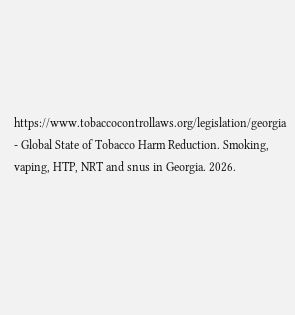https://www.tobaccocontrollaws.org/legislation/georgia
- Global State of Tobacco Harm Reduction. Smoking, vaping, HTP, NRT and snus in Georgia. 2026.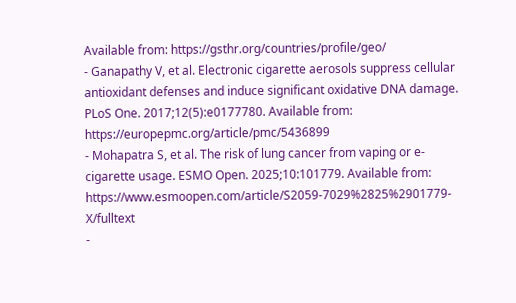Available from: https://gsthr.org/countries/profile/geo/
- Ganapathy V, et al. Electronic cigarette aerosols suppress cellular antioxidant defenses and induce significant oxidative DNA damage. PLoS One. 2017;12(5):e0177780. Available from: https://europepmc.org/article/pmc/5436899
- Mohapatra S, et al. The risk of lung cancer from vaping or e-cigarette usage. ESMO Open. 2025;10:101779. Available from: https://www.esmoopen.com/article/S2059-7029%2825%2901779-X/fulltext
-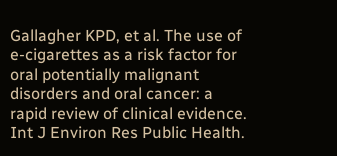Gallagher KPD, et al. The use of e-cigarettes as a risk factor for oral potentially malignant disorders and oral cancer: a rapid review of clinical evidence. Int J Environ Res Public Health.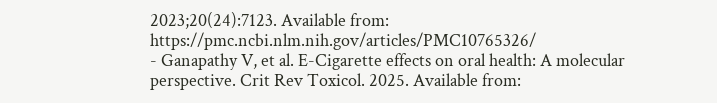2023;20(24):7123. Available from: https://pmc.ncbi.nlm.nih.gov/articles/PMC10765326/
- Ganapathy V, et al. E-Cigarette effects on oral health: A molecular perspective. Crit Rev Toxicol. 2025. Available from: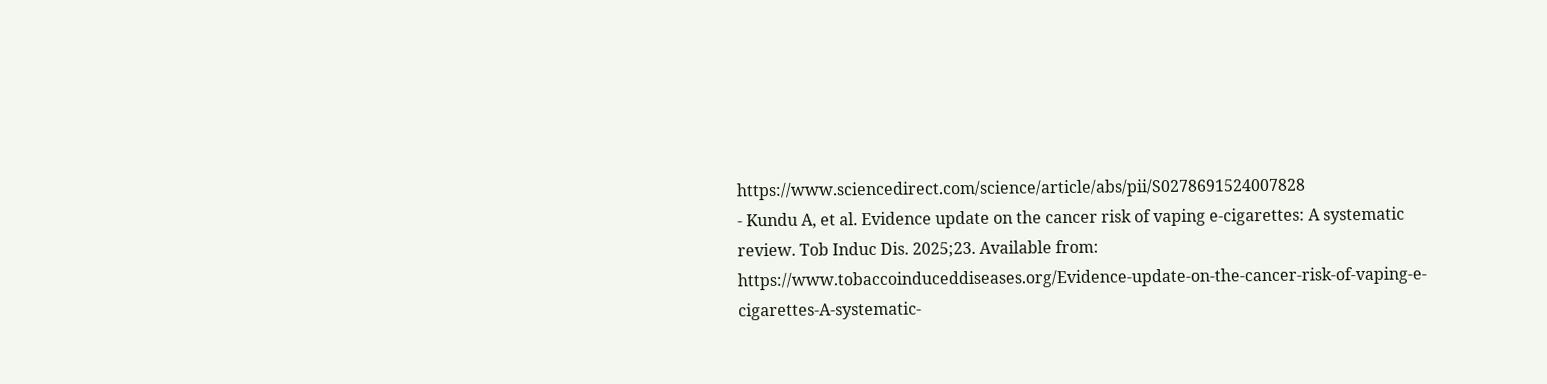https://www.sciencedirect.com/science/article/abs/pii/S0278691524007828
- Kundu A, et al. Evidence update on the cancer risk of vaping e-cigarettes: A systematic review. Tob Induc Dis. 2025;23. Available from: https://www.tobaccoinduceddiseases.org/Evidence-update-on-the-cancer-risk-of-vaping-e-cigarettes-A-systematic-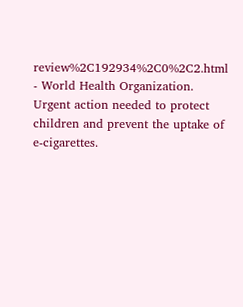review%2C192934%2C0%2C2.html
- World Health Organization. Urgent action needed to protect children and prevent the uptake of e-cigarettes.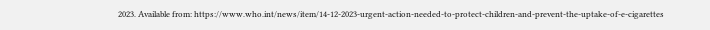2023. Available from: https://www.who.int/news/item/14-12-2023-urgent-action-needed-to-protect-children-and-prevent-the-uptake-of-e-cigarettes